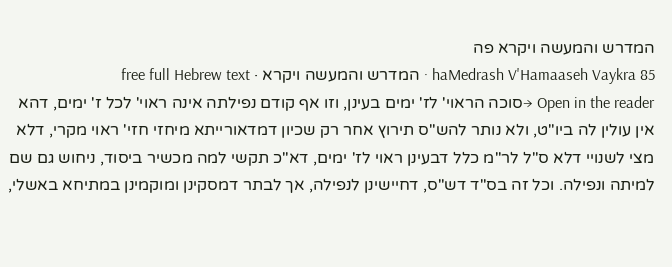המדרש והמעשה ויקרא פה
haMedrash V'Hamaaseh Vaykra 85 · המדרש והמעשה ויקרא · free full Hebrew text
Open in the reader →סוכה הראוי' לז' ימים בעינן, וזו אף קודם נפילתה אינה ראוי' לכל ז' ימים, דהא אין עולין לה ביו"ט, ולא נותר להש"ס תירוץ אחר רק שכיון דמדאורייתא מיחזי חזי' ראוי מקרי, דלא מצי לשנויי דלא ס"ל לר"מ כלל דבעינן ראוי לז' ימים, דא"כ תקשי למה מכשיר ביסוד, ניחוש גם שם למיתה ונפילה. וכל זה בס"ד דש"ס, דחיישינן לנפילה, אך לבתר דמסקינן ומוקמינן במתיחא באשלי,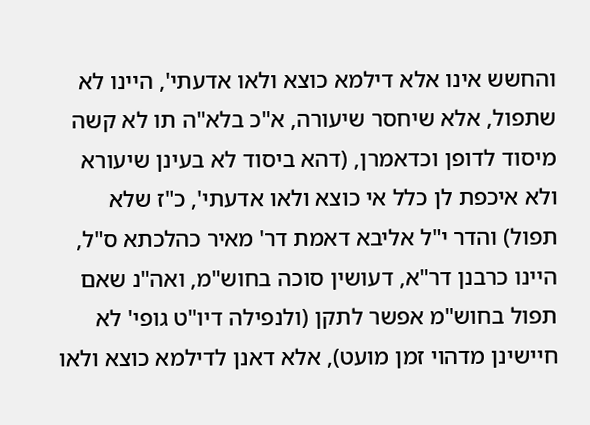והחשש אינו אלא דילמא כוצא ולאו אדעתי', היינו לא שתפול, אלא שיחסר שיעורה, א"כ בלא"ה תו לא קשה מיסוד לדופן וכדאמרן, (דהא ביסוד לא בעינן שיעורא ולא איכפת לן כלל אי כוצא ולאו אדעתי', כ"ז שלא תפול) והדר י"ל אליבא דאמת דר' מאיר כהלכתא ס"ל, היינו כרבנן דר"א, דעושין סוכה בחוש"מ, ואה"נ שאם תפול בחוש"מ אפשר לתקן (ולנפילה דיו"ט גופי' לא חיישינן מדהוי זמן מועט), אלא דאנן לדילמא כוצא ולאו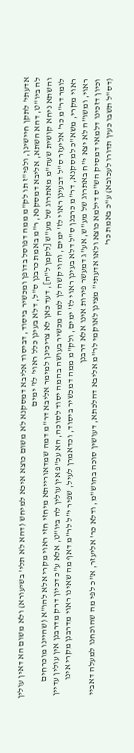אדעתי' לתקן חיישינן, ולפי"ז תו לק"מ ממה דפוסל בדופן ומכשיר ביסוד, דביסוד אליבא דמסקנא לא משום כוצא איכא למיחש (דהא לא תלי' בשיעורא) ולא משום הא דאין עולין לה ביו"ט, דהא השתא, אליבא דמסקנא, ר"מ באמת כרבנן ס"ל, דלא בעינן כלל ראוי' לז' ימים
והשתא ניחא קושית שעה"מ מאתרוג של מע"ש [לקמן ל"ה], דעד כאן לא צריכינן למימר אליבא דר"מ דמה שמדאורייתא מיחזי חזי ראוי מקרי אלא להו"א (שהיינו מוכרחים לומר דר"מ כר' אליעזר ס"ל דבעינן ראוי לז' ימים, והוי קשה לן למה מכשיר בעושה בהמה יסוד לסוכה, הא עכ"פ אין עולין לה ביו"ט, אלא ע"כ דכיון דרק מדרבנן אין עולין עדיין ראוי מקרי, משא"כ למסקנא, דר"מ כרבנן ס"ל דלא בעינן ראוי לז' ימים, ולק"מ ממה דמכשיר ביסוד, וכדאמרן לעיל, שפיר י"ל לר"מ דאף מה שאינו ראוי מדרבנן מקרי אינו ראוי, ומשו"ה לא יצא י"ח באתרוג של מע"ש, אע"ג דמעשר פירות אינו אלא דרבנן
וכיון דזכינו דלמאי דמסיק הש"ס דילמא כוצא ולאו אדעתי'' מצינן לאוקמי לר"מ אליבא דהלכתא, דעושין סוכה בחוש"מ, ודלא כר' אליעזר, א"כ לפי מה שהוכחנו למעלה דאביי (דס"ל תשבו כעין תדורו לעכובא) ע"כ באמת כר'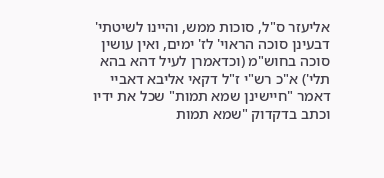אליעזר ס"ל, סוכות ממש, והיינו לשיטתי' דבעינן סוכה הראוי' לז' ימים, ואין עושין סוכה בחוש"מ (וכדאמרן לעיל דהא בהא תלי') א"כ רש"י ז"ל דקאי אליבא דאביי דאמר "חיישינן שמא תמות" שכל את ידיו וכתב בדקדוק "שמא תמות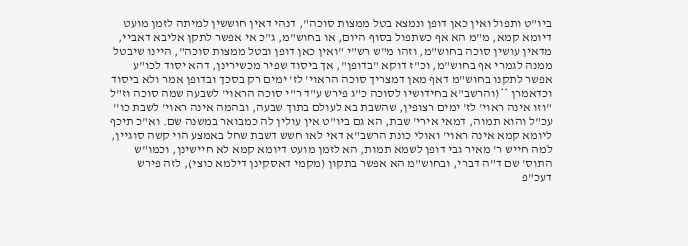ביו"ט ותפול ואין כאן דופן ונמצא בטל ממצות סוכה", דנהי דאין חוששין למיתה לזמן מועט דיומא קמא, מ"מ הא אף כשתפול בסוף היום, או בחוש"מ, ג"כ אי אפשר לתקן אליבא דאביי, מדאין עושין סוכה בחוש"מ, וזהו מ"ש רש"י "ואין כאן דופן ובטל ממצות סוכה", היינו שיבטל ממנה לגמרי אף בחוש"מ, וכ"ז דוקא "בדופן", אך ביסוד שפיר מכשירינן, דהא יסוד לכו"ע אפשר לתקנו בחוש"מ דאף מאן דמצריך סוכה הראוי' לז' ימים רק בסכך ובדופן אמר ולא ביסוד וכדאמרן **(והרשב"א בחידושיו לסוכה כ"ג פירש ע"ד ר"י סוכה הראוי' לשבעה שמה סוכה וז"ל "וזו אינה ראוי' לז' ימים רצופין, שהשבת בא לעולם בתוך שבעה, ובהמה אינה ראוי' לשבת כו'' עכ"ל והוא תמוה, דמאי אירי' שבת, הא גם ביו"ט אין עולין לה כמבואר במשנה שם. וא"כ תיכף ליומא קמא אינה ראוי' ואולי כונת הרשב"א דאי לאו חשש דשבת שחל באמצע הוי קשה סוגיין, למה חייש ר' מאיר גבי דופן לשמא תמות, הא לזמן מועט דיומא קמא לא חיישינן, וכמו"ש התוס' שם ד"ה דברי, ובחוש"מ הא אפשר בתקון (מקמי דאסקינן דילמא כוצי), לזה פירש דעכ"פ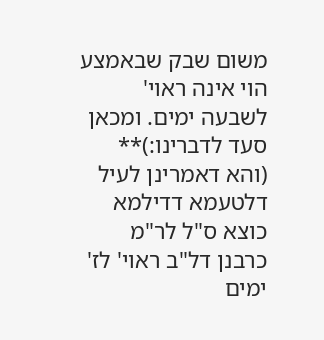משום שבק שבאמצע הוי אינה ראוי' לשבעה ימים. ומכאן סעד לדברינו:)** (והא דאמרינן לעיל דלטעמא דדילמא כוצא ס"ל לר"מ כרבנן דל"ב ראוי' לז' ימים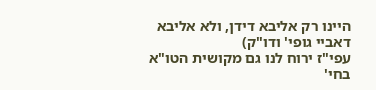היינו רק אליבא דידן, ולא אליבא דאביי גופי' ודו"ק)
עפי"ז ירוח לנו גם מקושית הטו"א בחי'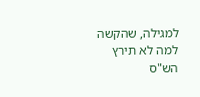למגילה, שהקשה למה לא תירץ הש"ס